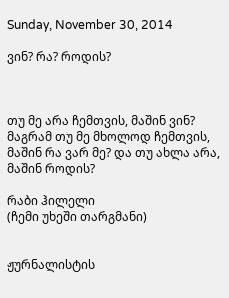Sunday, November 30, 2014

ვინ? რა? როდის?



თუ მე არა ჩემთვის, მაშინ ვინ? მაგრამ თუ მე მხოლოდ ჩემთვის, მაშინ რა ვარ მე? და თუ ახლა არა, მაშინ როდის?

რაბი ჰილელი
(ჩემი უხეში თარგმანი)


ჟურნალისტის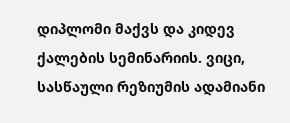დიპლომი მაქვს და კიდევ ქალების სემინარიის. ვიცი, სასწაული რეზიუმის ადამიანი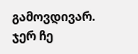გამოვდივარ. ჯერ ჩე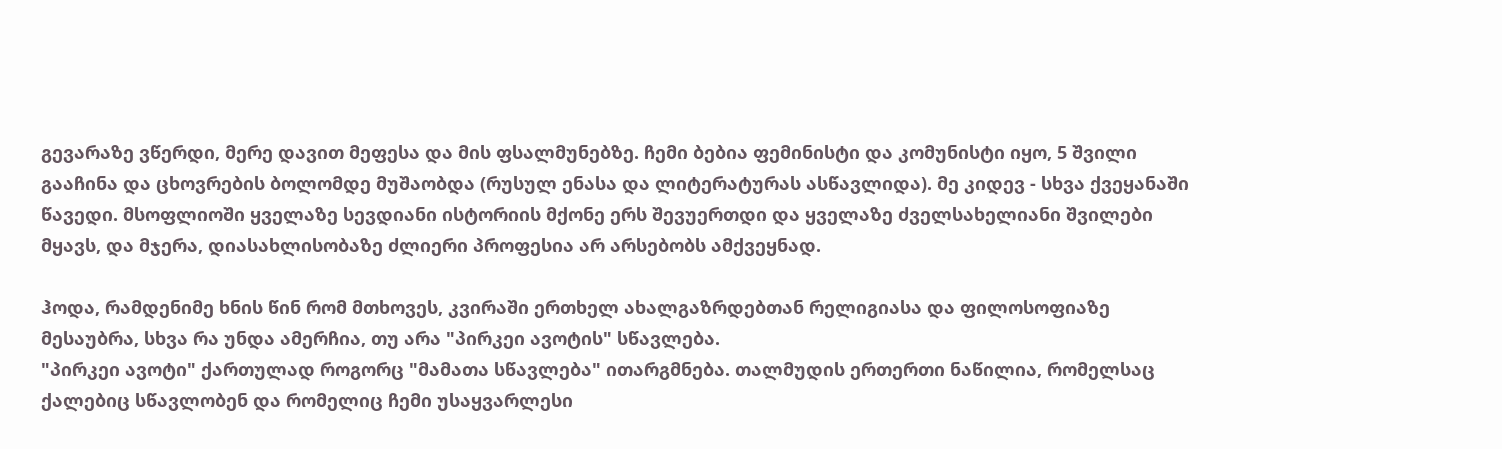გევარაზე ვწერდი, მერე დავით მეფესა და მის ფსალმუნებზე. ჩემი ბებია ფემინისტი და კომუნისტი იყო, 5 შვილი გააჩინა და ცხოვრების ბოლომდე მუშაობდა (რუსულ ენასა და ლიტერატურას ასწავლიდა). მე კიდევ - სხვა ქვეყანაში წავედი. მსოფლიოში ყველაზე სევდიანი ისტორიის მქონე ერს შევუერთდი და ყველაზე ძველსახელიანი შვილები მყავს, და მჯერა, დიასახლისობაზე ძლიერი პროფესია არ არსებობს ამქვეყნად.

ჰოდა, რამდენიმე ხნის წინ რომ მთხოვეს, კვირაში ერთხელ ახალგაზრდებთან რელიგიასა და ფილოსოფიაზე მესაუბრა, სხვა რა უნდა ამერჩია, თუ არა "პირკეი ავოტის" სწავლება.
"პირკეი ავოტი" ქართულად როგორც "მამათა სწავლება" ითარგმნება. თალმუდის ერთერთი ნაწილია, რომელსაც ქალებიც სწავლობენ და რომელიც ჩემი უსაყვარლესი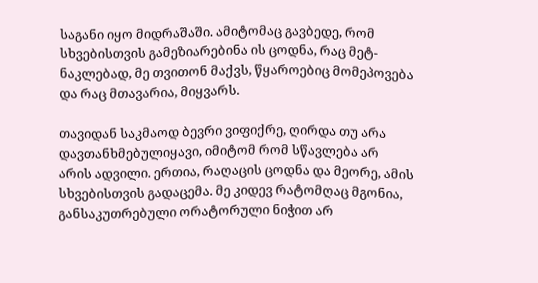საგანი იყო მიდრაშაში. ამიტომაც გავბედე, რომ სხვებისთვის გამეზიარებინა ის ცოდნა, რაც მეტ-ნაკლებად, მე თვითონ მაქვს, წყაროებიც მომეპოვება და რაც მთავარია, მიყვარს.

თავიდან საკმაოდ ბევრი ვიფიქრე, ღირდა თუ არა დავთანხმებულიყავი, იმიტომ რომ სწავლება არ არის ადვილი. ერთია, რაღაცის ცოდნა და მეორე, ამის სხვებისთვის გადაცემა. მე კიდევ რატომღაც მგონია, განსაკუთრებული ორატორული ნიჭით არ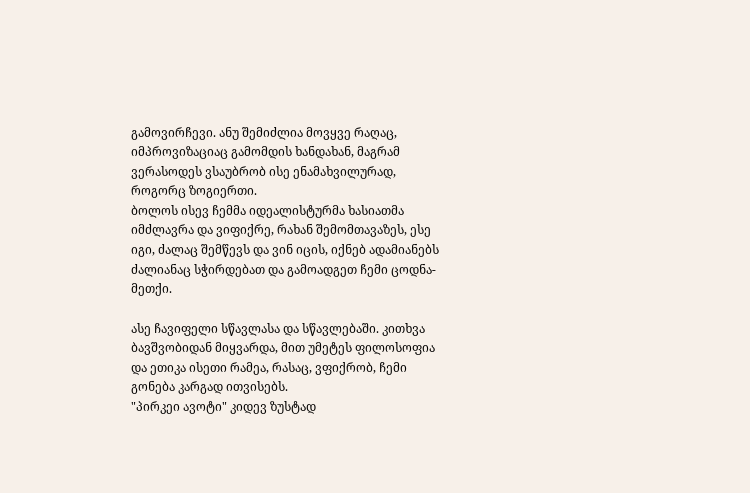გამოვირჩევი. ანუ შემიძლია მოვყვე რაღაც, იმპროვიზაციაც გამომდის ხანდახან, მაგრამ ვერასოდეს ვსაუბრობ ისე ენამახვილურად, როგორც ზოგიერთი.
ბოლოს ისევ ჩემმა იდეალისტურმა ხასიათმა იმძლავრა და ვიფიქრე, რახან შემომთავაზეს, ესე იგი, ძალაც შემწევს და ვინ იცის, იქნებ ადამიანებს ძალიანაც სჭირდებათ და გამოადგეთ ჩემი ცოდნა-მეთქი.

ასე ჩავიფელი სწავლასა და სწავლებაში. კითხვა ბავშვობიდან მიყვარდა, მით უმეტეს ფილოსოფია და ეთიკა ისეთი რამეა, რასაც, ვფიქრობ, ჩემი გონება კარგად ითვისებს.
"პირკეი ავოტი" კიდევ ზუსტად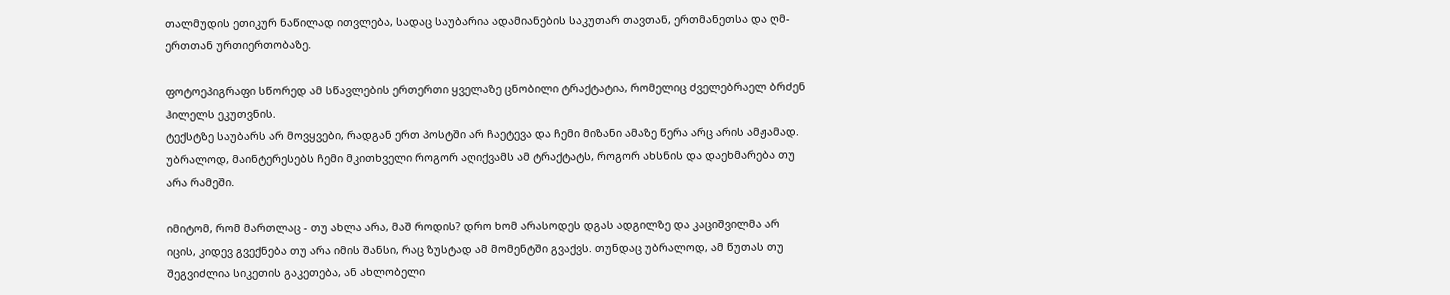თალმუდის ეთიკურ ნაწილად ითვლება, სადაც საუბარია ადამიანების საკუთარ თავთან, ერთმანეთსა და ღმ-ერთთან ურთიერთობაზე.

ფოტოეპიგრაფი სწორედ ამ სწავლების ერთერთი ყველაზე ცნობილი ტრაქტატია, რომელიც ძველებრაელ ბრძენ ჰილელს ეკუთვნის.
ტექსტზე საუბარს არ მოვყვები, რადგან ერთ პოსტში არ ჩაეტევა და ჩემი მიზანი ამაზე წერა არც არის ამჟამად. უბრალოდ, მაინტერესებს ჩემი მკითხველი როგორ აღიქვამს ამ ტრაქტატს, როგორ ახსნის და დაეხმარება თუ არა რამეში.

იმიტომ, რომ მართლაც - თუ ახლა არა, მაშ როდის? დრო ხომ არასოდეს დგას ადგილზე და კაციშვილმა არ იცის, კიდევ გვექნება თუ არა იმის შანსი, რაც ზუსტად ამ მომენტში გვაქვს. თუნდაც უბრალოდ, ამ წუთას თუ შეგვიძლია სიკეთის გაკეთება, ან ახლობელი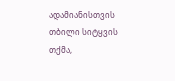ადამიანისთვის თბილი სიტყვის თქმა,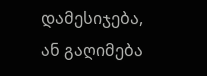დამესიჯება, ან გაღიმება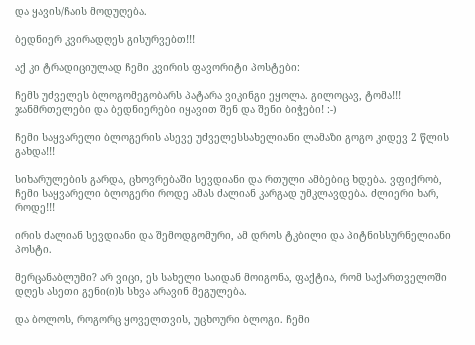და ყავის/ჩაის მოდუღება.

ბედნიერ კვირადღეს გისურვებთ!!!

აქ კი ტრადიციულად ჩემი კვირის ფავორიტი პოსტები:

ჩემს უძველეს ბლოგომეგობარს პატარა ვიკინგი ეყოლა. გილოცავ, ტომა!!! ჯანმრთელები და ბედნიერები იყავით შენ და შენი ბიჭები! :-)

ჩემი საყვარელი ბლოგერის ასევე უძველესსახელიანი ლამაზი გოგო კიდევ 2 წლის გახდა!!!

სიხარულების გარდა, ცხოვრებაში სევდიანი და რთული ამბებიც ხდება. ვფიქრობ, ჩემი საყვარელი ბლოგერი როდე ამას ძალიან კარგად უმკლავდება. ძლიერი ხარ, როდე!!!

ირის ძალიან სევდიანი და შემოდგომური, ამ დროს ტკბილი და პიტნისსურნელიანი პოსტი.

მერცანაბლუმი? არ ვიცი, ეს სახელი საიდან მოიგონა, ფაქტია, რომ საქართველოში დღეს ასეთი გენი(ი)ს სხვა არავინ მეგულება.

და ბოლოს, როგორც ყოველთვის, უცხოური ბლოგი. ჩემი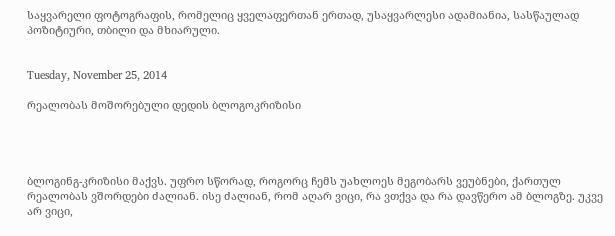საყვარელი ფოტოგრაფის, რომელიც ყველაფერთან ერთად, უსაყვარლესი ადამიანია, სასწაულად პოზიტიური, თბილი და მხიარული.


Tuesday, November 25, 2014

რეალობას მოშორებული დედის ბლოგოკრიზისი




ბლოგინგ-კრიზისი მაქვს. უფრო სწორად, როგორც ჩემს უახლოეს მეგობარს ვეუბნები, ქართულ რეალობას ვშორდები ძალიან. ისე ძალიან, რომ აღარ ვიცი, რა ვთქვა და რა დავწერო ამ ბლოგზე. უკვე არ ვიცი,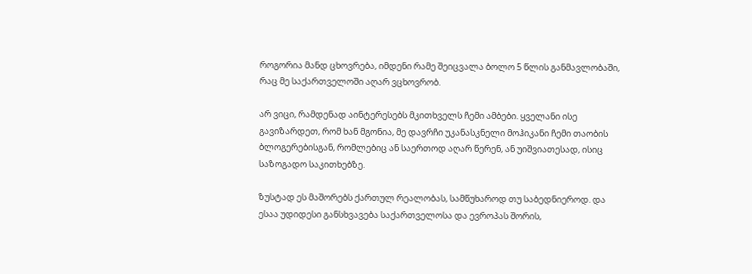როგორია მანდ ცხოვრება, იმდენი რამე შეიცვალა ბოლო 5 წლის განმავლობაში, რაც მე საქართველოში აღარ ვცხოვრობ.

არ ვიცი, რამდენად აინტერესებს მკითხველს ჩემი ამბები. ყველანი ისე გავიზარდეთ, რომ ხან მგონია, მე დავრჩი უკანასკნელი მოჰიკანი ჩემი თაობის ბლოგერებისგან, რომლებიც ან საერთოდ აღარ წერენ, ან უიშვიათესად, ისიც საზოგადო საკითხებზე.

ზუსტად ეს მაშორებს ქართულ რეალობას, სამწუხაროდ თუ საბედნიეროდ. და ესაა უდიდესი განსხვავება საქართველოსა და ევროპას შორის,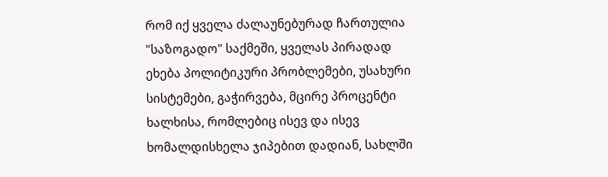რომ იქ ყველა ძალაუნებურად ჩართულია "საზოგადო" საქმეში, ყველას პირადად ეხება პოლიტიკური პრობლემები, უსახური სისტემები, გაჭირვება, მცირე პროცენტი ხალხისა, რომლებიც ისევ და ისევ ხომალდისხელა ჯიპებით დადიან, სახლში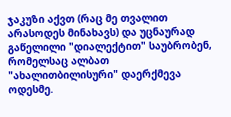ჯაკუზი აქვთ (რაც მე თვალით არასოდეს მინახავს) და უცნაურად გაწელილი "დიალექტით" საუბრობენ, რომელსაც ალბათ "ახალითბილისური" დაერქმევა ოდესმე.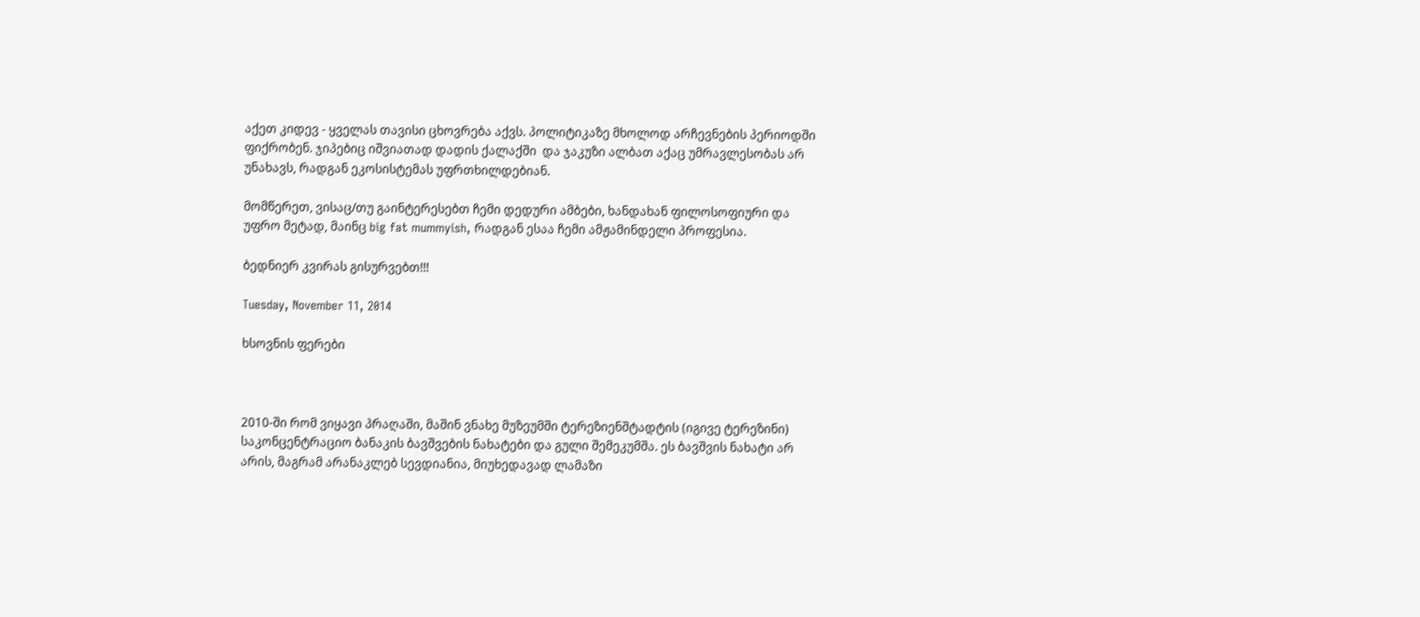აქეთ კიდევ - ყველას თავისი ცხოვრება აქვს. პოლიტიკაზე მხოლოდ არჩევნების პერიოდში ფიქრობენ. ჯიპებიც იშვიათად დადის ქალაქში  და ჯაკუზი ალბათ აქაც უმრავლესობას არ უნახავს, რადგან ეკოსისტემას უფრთხილდებიან.

მომწერეთ, ვისაც/თუ გაინტერესებთ ჩემი დედური ამბები, ხანდახან ფილოსოფიური და უფრო მეტად, მაინც big fat mummyish, რადგან ესაა ჩემი ამჟამინდელი პროფესია.

ბედნიერ კვირას გისურვებთ!!!

Tuesday, November 11, 2014

ხსოვნის ფერები



2010-ში რომ ვიყავი პრაღაში, მაშინ ვნახე მუზეუმში ტერეზიენშტადტის (იგივე ტერეზინი) საკონცენტრაციო ბანაკის ბავშვების ნახატები და გული შემეკუმშა. ეს ბავშვის ნახატი არ არის, მაგრამ არანაკლებ სევდიანია, მიუხედავად ლამაზი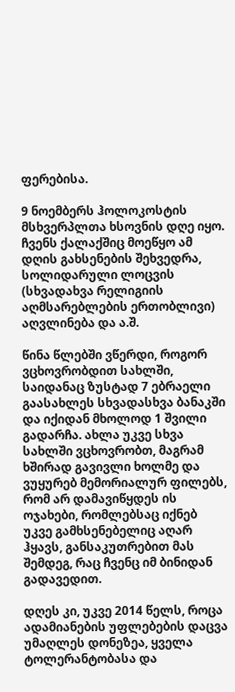ფერებისა.

9 ნოემბერს ჰოლოკოსტის მსხვერპლთა ხსოვნის დღე იყო. ჩვენს ქალაქშიც მოეწყო ამ დღის გახსენების შეხვედრა, სოლიდარული ლოცვის (სხვადახვა რელიგიის აღმსარებლების ერთობლივი) აღვლინება და ა.შ.

წინა წლებში ვწერდი, როგორ ვცხოვრობდით სახლში, საიდანაც ზუსტად 7 ებრაელი გაასახლეს სხვადასხვა ბანაკში და იქიდან მხოლოდ 1 შვილი გადარჩა. ახლა უკვე სხვა სახლში ვცხოვრობთ, მაგრამ ხშირად გავივლი ხოლმე და ვუყურებ მემორიალურ ფილებს, რომ არ დამავიწყდეს ის ოჯახები, რომლებსაც იქნებ უკვე გამხსენებელიც აღარ ჰყავს, განსაკუთრებით მას შემდეგ, რაც ჩვენც იმ ბინიდან გადავედით.

დღეს კი, უკვე 2014 წელს, როცა ადამიანების უფლებების დაცვა უმაღლეს დონეზეა, ყველა ტოლერანტობასა და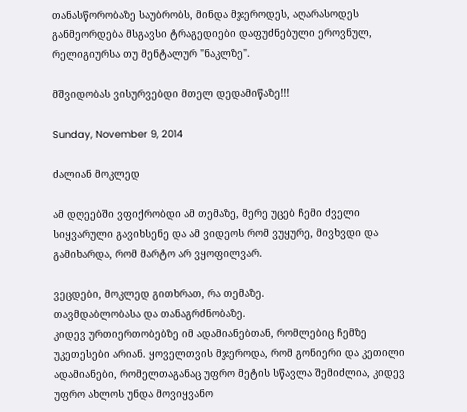თანასწორობაზე საუბრობს, მინდა მჯეროდეს, აღარასოდეს განმეორდება მსგავსი ტრაგედიები დაფუძნებული ეროვნულ, რელიგიურსა თუ მენტალურ "ნაკლზე".

მშვიდობას ვისურვებდი მთელ დედამიწაზე!!!

Sunday, November 9, 2014

ძალიან მოკლედ

ამ დღეებში ვფიქრობდი ამ თემაზე, მერე უცებ ჩემი ძველი სიყვარული გავიხსენე და ამ ვიდეოს რომ ვუყურე, მივხვდი და გამიხარდა, რომ მარტო არ ვყოფილვარ.

ვეცდები, მოკლედ გითხრათ, რა თემაზე.
თავმდაბლობასა და თანაგრძნობაზე.
კიდევ ურთიერთობებზე იმ ადამიანებთან, რომლებიც ჩემზე უკეთესები არიან. ყოველთვის მჯეროდა, რომ გონიერი და კეთილი ადამიანები, რომელთაგანაც უფრო მეტის სწავლა შემიძლია, კიდევ უფრო ახლოს უნდა მოვიყვანო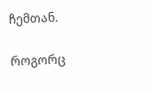ჩემთან.

როგორც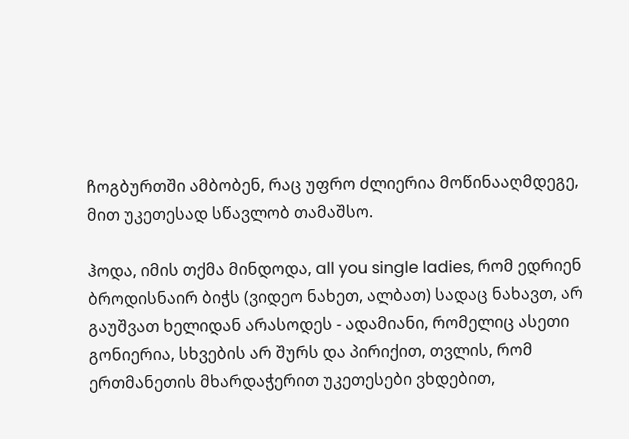ჩოგბურთში ამბობენ, რაც უფრო ძლიერია მოწინააღმდეგე, მით უკეთესად სწავლობ თამაშსო.

ჰოდა, იმის თქმა მინდოდა, all you single ladies, რომ ედრიენ ბროდისნაირ ბიჭს (ვიდეო ნახეთ, ალბათ) სადაც ნახავთ, არ გაუშვათ ხელიდან არასოდეს - ადამიანი, რომელიც ასეთი გონიერია, სხვების არ შურს და პირიქით, თვლის, რომ ერთმანეთის მხარდაჭერით უკეთესები ვხდებით,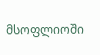მსოფლიოში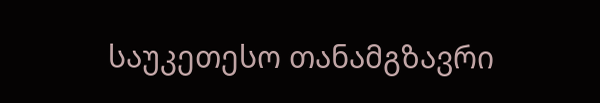საუკეთესო თანამგზავრი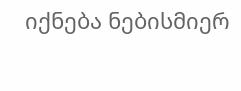იქნება ნებისმიერ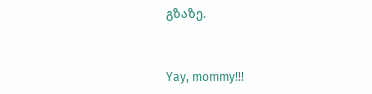გზაზე.


Yay, mommy!!!